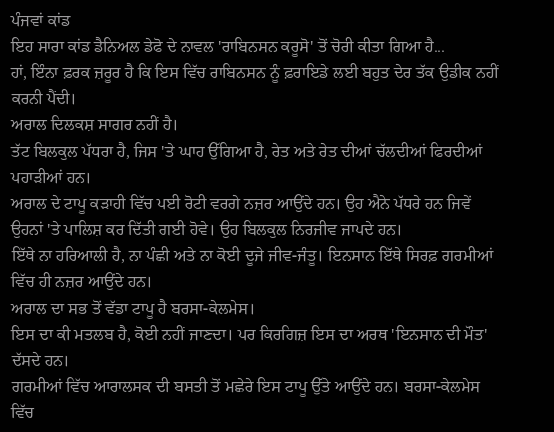ਪੰਜਵਾਂ ਕਾਂਡ
ਇਹ ਸਾਰਾ ਕਾਂਡ ਡੈਨਿਅਲ ਡੇਫੋ ਦੇ ਨਾਵਲ 'ਰਾਬਿਨਸਨ ਕਰੂਸੋ' ਤੋਂ ਚੋਰੀ ਕੀਤਾ ਗਿਆ ਹੈ...
ਹਾਂ, ਇੰਨਾ ਫ਼ਰਕ ਜ਼ਰੂਰ ਹੈ ਕਿ ਇਸ ਵਿੱਚ ਰਾਬਿਨਸਨ ਨੂੰ ਫ਼ਰਾਇਡੇ ਲਈ ਬਹੁਤ ਦੇਰ ਤੱਕ ਉਡੀਕ ਨਹੀਂ ਕਰਨੀ ਪੈਂਦੀ।
ਅਰਾਲ ਦਿਲਕਸ਼ ਸਾਗਰ ਨਹੀਂ ਹੈ।
ਤੱਟ ਬਿਲਕੁਲ ਪੱਧਰਾ ਹੈ, ਜਿਸ 'ਤੇ ਘਾਹ ਉੱਗਿਆ ਹੈ, ਰੇਤ ਅਤੇ ਰੇਤ ਦੀਆਂ ਚੱਲਦੀਆਂ ਫਿਰਦੀਆਂ ਪਹਾੜੀਆਂ ਹਨ।
ਅਰਾਲ ਦੇ ਟਾਪੂ ਕੜਾਹੀ ਵਿੱਚ ਪਈ ਰੋਟੀ ਵਰਗੇ ਨਜ਼ਰ ਆਉਂਦੇ ਹਨ। ਉਹ ਐਨੇ ਪੱਧਰੇ ਹਨ ਜਿਵੇਂ ਉਹਨਾਂ 'ਤੇ ਪਾਲਿਸ਼ ਕਰ ਦਿੱਤੀ ਗਈ ਹੋਵੇ। ਉਹ ਬਿਲਕੁਲ ਨਿਰਜੀਵ ਜਾਪਦੇ ਹਨ।
ਇੱਥੇ ਨਾ ਹਰਿਆਲੀ ਹੈ, ਨਾ ਪੰਛੀ ਅਤੇ ਨਾ ਕੋਈ ਦੂਜੇ ਜੀਵ-ਜੰਤੂ। ਇਨਸਾਨ ਇੱਥੇ ਸਿਰਫ਼ ਗਰਮੀਆਂ ਵਿੱਚ ਹੀ ਨਜ਼ਰ ਆਉਂਦੇ ਹਨ।
ਅਰਾਲ ਦਾ ਸਭ ਤੋਂ ਵੱਡਾ ਟਾਪੂ ਹੈ ਬਰਸਾ-ਕੇਲਮੇਸ।
ਇਸ ਦਾ ਕੀ ਮਤਲਬ ਹੈ, ਕੋਈ ਨਹੀਂ ਜਾਣਦਾ। ਪਰ ਕਿਰਗਿਜ਼ ਇਸ ਦਾ ਅਰਥ 'ਇਨਸਾਨ ਦੀ ਮੌਤ' ਦੱਸਦੇ ਹਨ।
ਗਰਮੀਆਂ ਵਿੱਚ ਆਰਾਲਸਕ ਦੀ ਬਸਤੀ ਤੋਂ ਮਛੇਰੇ ਇਸ ਟਾਪੂ ਉੱਤੇ ਆਉਂਦੇ ਹਨ। ਬਰਸਾ-ਕੇਲਮੇਸ ਵਿੱਚ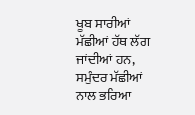ਖੂਬ ਸਾਰੀਆਂ ਮੱਛੀਆਂ ਹੱਥ ਲੱਗ ਜਾਂਦੀਆਂ ਹਨ, ਸਮੁੰਦਰ ਮੱਛੀਆਂ ਨਾਲ ਭਰਿਆ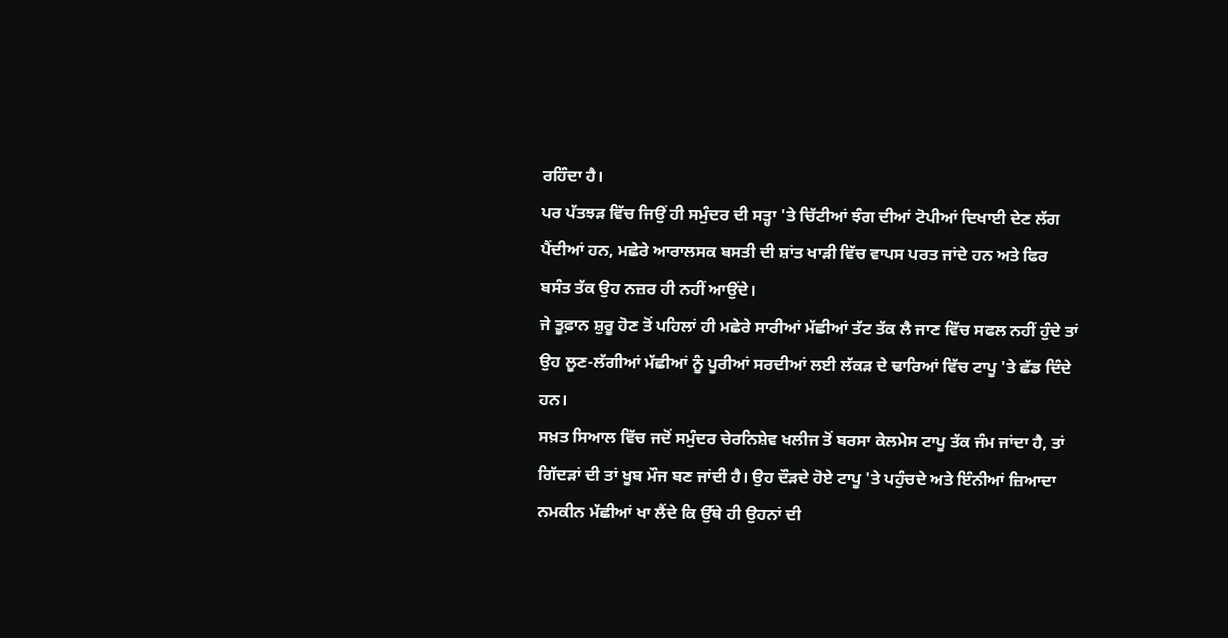ਰਹਿੰਦਾ ਹੈ।
ਪਰ ਪੱਤਝੜ ਵਿੱਚ ਜਿਉਂ ਹੀ ਸਮੁੰਦਰ ਦੀ ਸਤ੍ਹਾ 'ਤੇ ਚਿੱਟੀਆਂ ਝੰਗ ਦੀਆਂ ਟੋਪੀਆਂ ਦਿਖਾਈ ਦੇਣ ਲੱਗ ਪੈਂਦੀਆਂ ਹਨ, ਮਛੇਰੇ ਆਰਾਲਸਕ ਬਸਤੀ ਦੀ ਸ਼ਾਂਤ ਖਾੜੀ ਵਿੱਚ ਵਾਪਸ ਪਰਤ ਜਾਂਦੇ ਹਨ ਅਤੇ ਫਿਰ ਬਸੰਤ ਤੱਕ ਉਹ ਨਜ਼ਰ ਹੀ ਨਹੀਂ ਆਉਂਦੇ।
ਜੇ ਤੂਫ਼ਾਨ ਸ਼ੁਰੂ ਹੋਣ ਤੋਂ ਪਹਿਲਾਂ ਹੀ ਮਛੇਰੇ ਸਾਰੀਆਂ ਮੱਛੀਆਂ ਤੱਟ ਤੱਕ ਲੈ ਜਾਣ ਵਿੱਚ ਸਫਲ ਨਹੀਂ ਹੁੰਦੇ ਤਾਂ ਉਹ ਲੂਣ-ਲੱਗੀਆਂ ਮੱਛੀਆਂ ਨੂੰ ਪੂਰੀਆਂ ਸਰਦੀਆਂ ਲਈ ਲੱਕੜ ਦੇ ਢਾਰਿਆਂ ਵਿੱਚ ਟਾਪੂ 'ਤੇ ਛੱਡ ਦਿੰਦੇ ਹਨ।
ਸਖ਼ਤ ਸਿਆਲ ਵਿੱਚ ਜਦੋਂ ਸਮੁੰਦਰ ਚੇਰਨਿਸ਼ੇਵ ਖਲੀਜ ਤੋਂ ਬਰਸਾ ਕੇਲਮੇਸ ਟਾਪੂ ਤੱਕ ਜੰਮ ਜਾਂਦਾ ਹੈ, ਤਾਂ ਗਿੱਦੜਾਂ ਦੀ ਤਾਂ ਖੂਬ ਮੌਜ ਬਣ ਜਾਂਦੀ ਹੈ। ਉਹ ਦੌੜਦੇ ਹੋਏ ਟਾਪੂ 'ਤੇ ਪਹੁੰਚਦੇ ਅਤੇ ਇੰਨੀਆਂ ਜ਼ਿਆਦਾ ਨਮਕੀਨ ਮੱਛੀਆਂ ਖਾ ਲੈਂਦੇ ਕਿ ਉੱਥੇ ਹੀ ਉਹਨਾਂ ਦੀ